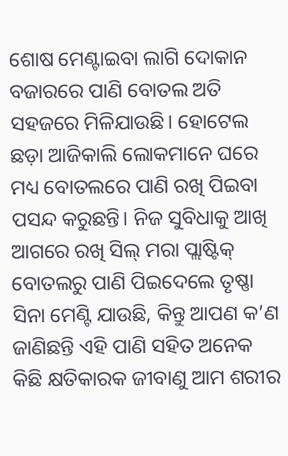ଶୋଷ ମେଣ୍ଟାଇବା ଲାଗି ଦୋକାନ ବଜାରରେ ପାଣି ବୋତଲ ଅତି ସହଜରେ ମିଳିଯାଉଛି। ହୋଟେଲ ଛଡ଼ା ଆଜିକାଲି ଲୋକମାନେ ଘରେ ମଧ୍ୟ ବୋତଲରେ ପାଣି ରଖି ପିଇବା ପସନ୍ଦ କରୁଛନ୍ତି। ନିଜ ସୁବିଧାକୁ ଆଖି ଆଗରେ ରଖି ସିଲ୍ ମରା ପ୍ଲାଷ୍ଟିକ୍ ବୋତଲରୁ ପାଣି ପିଇଦେଲେ ତୃଷ୍ଣା ସିନା ମେଣ୍ଟି ଯାଉଛି, କିନ୍ତୁ ଆପଣ କ’ଣ ଜାଣିଛନ୍ତି ଏହି ପାଣି ସହିତ ଅନେକ କିଛି କ୍ଷତିକାରକ ଜୀବାଣୁ ଆମ ଶରୀର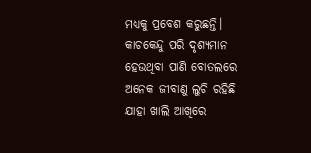ମଧ୍ୟକୁ ପ୍ରବେଶ କରୁଛନ୍ତି। କାଚକେନ୍ଦୁ ପରି ଦୃଶ୍ୟମାନ ହେଉଥିବା ପାଣି ବୋତଲରେ ଅନେକ ଜୀବାଣୁ ଲୁଚି ରହିଛି ଯାହା ଖାଲି ଆଖିରେ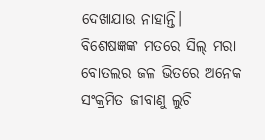ଦେଖାଯାଉ ନାହାନ୍ତି।
ବିଶେଷଜ୍ଞଙ୍କ ମତରେ ସିଲ୍ ମରା ବୋତଲର ଜଳ ଭିତରେ ଅନେକ ସଂକ୍ରମିତ ଜୀବାଣୁ ଲୁଚି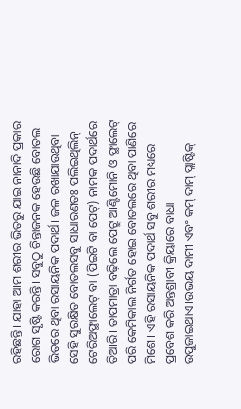ରହିଛନ୍ତି। ଯାହା ଆମ ଶରୀର ଭିତରୁ ଯାଇ ନାନାଦି ପ୍ରକାର ରୋଗ ସୃଷ୍ଟି କରନ୍ତି। ସବୁଠୁ ଚିନ୍ତାଜନକ ହେଉଛି ବୋତଲ ଭିତରେ ଥିବା ରସାୟନିକ ପଦାର୍ଥ। ଜଳ ରଖାଯାଉଥିବା ସେହି ସୁରକ୍ଷିତ ବୋତଲସବୁ ସାଧାରଣତଃ ପଲିଇଥିଲିନ୍ ଟେରିଅଫ୍ଥାଲେଟ୍ ବା (ପିଇଟି ବା ପେଟ୍) ନାମକ ପଦାର୍ଥରେ ତିଆରି। ତାପମାତ୍ରା ବଢ଼ିଲେ ପେଟ୍ରୁ ଆଣ୍ଟିମୋନି ଓ ଫ୍ଥାଲେଟ୍ ପରି କେମିକାଲ ନିର୍ଗତ ହୋଇ ବୋତଲରେ ଥିବା ପାଣିରେ ମିଶେ। ଏହି ରସାୟନିକ ପଦାର୍ଥ ସବୁ ଶରୀର ମଧ୍ୟରେ ପ୍ରବେଶ କରି ଅନ୍ତଶ୍ରାବୀ କ୍ରିୟାରେ ବାଧା ଉପୁଜାଇଥାଏ।ଉଭୟ ଦାମୀ ଏବଂ କମ୍ ଦାମ୍ ପ୍ଲାଷ୍ଟିକ୍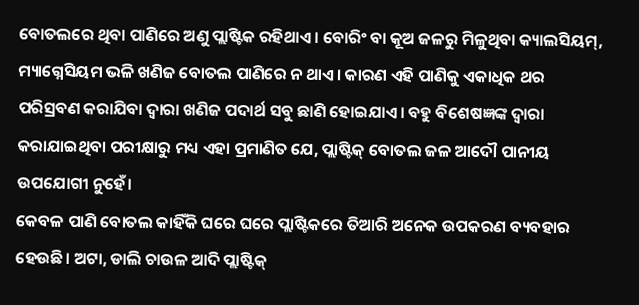ବୋତଲରେ ଥିବା ପାଣିରେ ଅଣୁ ପ୍ଲାଷ୍ଟିକ ରହିଥାଏ। ବୋରିଂ ବା କୂଅ ଜଳରୁ ମିଳୁଥିବା କ୍ୟାଲସିୟମ୍, ମ୍ୟାଗ୍ନେସିୟମ ଭଳି ଖଣିଜ ବୋତଲ ପାଣିରେ ନ ଥାଏ। କାରଣ ଏହି ପାଣିକୁ ଏକାଧିକ ଥର ପରିସ୍ରବଣ କରାଯିବା ଦ୍ୱାରା ଖଣିଜ ପଦାର୍ଥ ସବୁ ଛାଣି ହୋଇଯାଏ। ବହୁ ବିଶେଷଜ୍ଞଙ୍କ ଦ୍ୱାରା କରାଯାଇଥିବା ପରୀକ୍ଷାରୁ ମଧ୍ୟ ଏହା ପ୍ରମାଣିତ ଯେ, ପ୍ଲାଷ୍ଟିକ୍ ବୋତଲ ଜଳ ଆଦୌ ପାନୀୟ ଉପଯୋଗୀ ନୁହେଁ।
କେବଳ ପାଣି ବୋତଲ କାହିଁକି ଘରେ ଘରେ ପ୍ଲାଷ୍ଟିକରେ ତିଆରି ଅନେକ ଉପକରଣ ବ୍ୟବହାର ହେଉଛି। ଅଟା, ଡାଲି ଚାଉଳ ଆଦି ପ୍ଲାଷ୍ଟିକ୍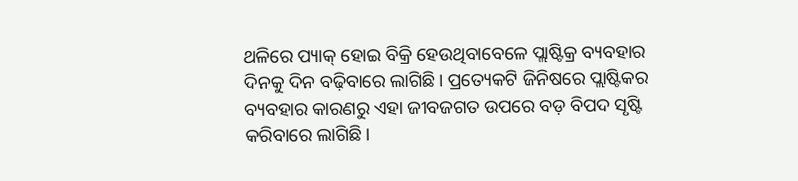ଥଳିରେ ପ୍ୟାକ୍ ହୋଇ ବିକ୍ରି ହେଉଥିବାବେଳେ ପ୍ଲାଷ୍ଟିକ୍ର ବ୍ୟବହାର ଦିନକୁ ଦିନ ବଢ଼ିବାରେ ଲାଗିଛି। ପ୍ରତ୍ୟେକଟି ଜିନିଷରେ ପ୍ଲାଷ୍ଟିକର ବ୍ୟବହାର କାରଣରୁ ଏହା ଜୀବଜଗତ ଉପରେ ବଡ଼ ବିପଦ ସୃଷ୍ଟି କରିବାରେ ଲାଗିଛି।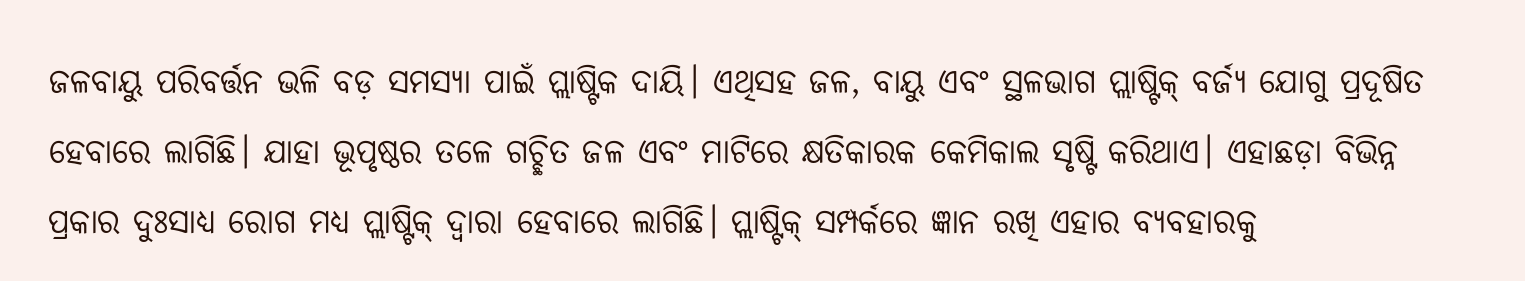ଜଳବାୟୁ ପରିବର୍ତ୍ତନ ଭଳି ବଡ଼ ସମସ୍ୟା ପାଇଁ ପ୍ଲାଷ୍ଟିକ ଦାୟି। ଏଥିସହ ଜଳ, ବାୟୁ ଏବଂ ସ୍ଥଳଭାଗ ପ୍ଲାଷ୍ଟିକ୍ ବର୍ଜ୍ୟ ଯୋଗୁ ପ୍ରଦୂଷିତ ହେବାରେ ଲାଗିଛି। ଯାହା ଭୂପୃଷ୍ଠର ତଳେ ଗଚ୍ଛିତ ଜଳ ଏବଂ ମାଟିରେ କ୍ଷତିକାରକ କେମିକାଲ ସୃଷ୍ଟି କରିଥାଏ। ଏହାଛଡ଼ା ବିଭିନ୍ନ ପ୍ରକାର ଦୁଃସାଧ୍ୟ ରୋଗ ମଧ୍ୟ ପ୍ଲାଷ୍ଟିକ୍ ଦ୍ୱାରା ହେବାରେ ଲାଗିଛି। ପ୍ଲାଷ୍ଟିକ୍ ସମ୍ପର୍କରେ ଜ୍ଞାନ ରଖି ଏହାର ବ୍ୟବହାରକୁ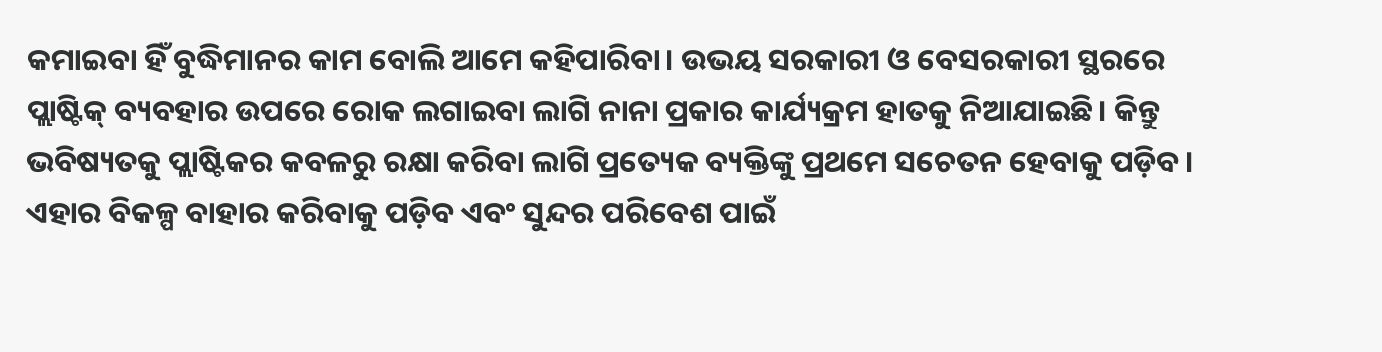କମାଇବା ହିଁ ବୁଦ୍ଧିମାନର କାମ ବୋଲି ଆମେ କହିପାରିବା। ଉଭୟ ସରକାରୀ ଓ ବେସରକାରୀ ସ୍ଥରରେ ପ୍ଲାଷ୍ଟିକ୍ ବ୍ୟବହାର ଉପରେ ରୋକ ଲଗାଇବା ଲାଗି ନାନା ପ୍ରକାର କାର୍ଯ୍ୟକ୍ରମ ହାତକୁ ନିଆଯାଇଛି। କିନ୍ତୁ ଭବିଷ୍ୟତକୁ ପ୍ଲାଷ୍ଟିକର କବଳରୁ ରକ୍ଷା କରିବା ଲାଗି ପ୍ରତ୍ୟେକ ବ୍ୟକ୍ତିଙ୍କୁ ପ୍ରଥମେ ସଚେତନ ହେବାକୁ ପଡ଼ିବ। ଏହାର ବିକଳ୍ପ ବାହାର କରିବାକୁ ପଡ଼ିବ ଏବଂ ସୁନ୍ଦର ପରିବେଶ ପାଇଁ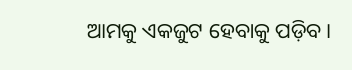ଆମକୁ ଏକଜୁଟ ହେବାକୁ ପଡ଼ିବ।